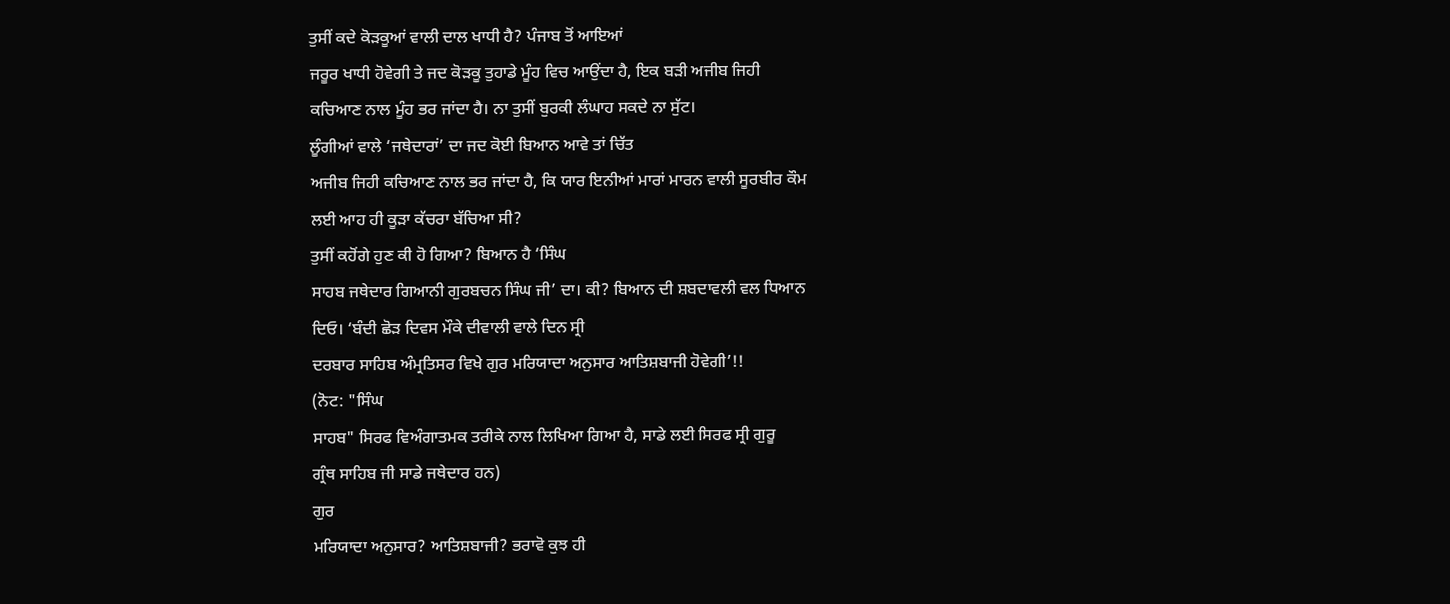ਤੁਸੀਂ ਕਦੇ ਕੋੜਕੂਆਂ ਵਾਲੀ ਦਾਲ ਖਾਧੀ ਹੈ? ਪੰਜਾਬ ਤੋਂ ਆਇਆਂ
ਜਰੂਰ ਖਾਧੀ ਹੋਵੇਗੀ ਤੇ ਜਦ ਕੋੜਕੂ ਤੁਹਾਡੇ ਮੂੰਹ ਵਿਚ ਆਉਂਦਾ ਹੈ, ਇਕ ਬੜੀ ਅਜੀਬ ਜਿਹੀ
ਕਚਿਆਣ ਨਾਲ ਮੂੰਹ ਭਰ ਜਾਂਦਾ ਹੈ। ਨਾ ਤੁਸੀਂ ਬੁਰਕੀ ਲੰਘਾਹ ਸਕਦੇ ਨਾ ਸੁੱਟ।
ਲੂੰਗੀਆਂ ਵਾਲੇ ‘ਜਥੇਦਾਰਾਂ’ ਦਾ ਜਦ ਕੋਈ ਬਿਆਨ ਆਵੇ ਤਾਂ ਚਿੱਤ
ਅਜੀਬ ਜਿਹੀ ਕਚਿਆਣ ਨਾਲ ਭਰ ਜਾਂਦਾ ਹੈ, ਕਿ ਯਾਰ ਇਨੀਆਂ ਮਾਰਾਂ ਮਾਰਨ ਵਾਲੀ ਸੂਰਬੀਰ ਕੌਮ
ਲਈ ਆਹ ਹੀ ਕੂੜਾ ਕੱਚਰਾ ਬੱਚਿਆ ਸੀ?
ਤੁਸੀਂ ਕਹੋਂਗੇ ਹੁਣ ਕੀ ਹੋ ਗਿਆ? ਬਿਆਨ ਹੈ ‘ਸਿੰਘ
ਸਾਹਬ ਜਥੇਦਾਰ ਗਿਆਨੀ ਗੁਰਬਚਨ ਸਿੰਘ ਜੀ’ ਦਾ। ਕੀ? ਬਿਆਨ ਦੀ ਸ਼ਬਦਾਵਲੀ ਵਲ ਧਿਆਨ
ਦਿਓ। ‘ਬੰਦੀ ਛੋੜ ਦਿਵਸ ਮੌਕੇ ਦੀਵਾਲੀ ਵਾਲੇ ਦਿਨ ਸ੍ਰੀ
ਦਰਬਾਰ ਸਾਹਿਬ ਅੰਮ੍ਰਤਿਸਰ ਵਿਖੇ ਗੁਰ ਮਰਿਯਾਦਾ ਅਨੁਸਾਰ ਆਤਿਸ਼ਬਾਜੀ ਹੋਵੇਗੀ’!!
(ਨੋਟ: "ਸਿੰਘ
ਸਾਹਬ" ਸਿਰਫ ਵਿਅੰਗਾਤਮਕ ਤਰੀਕੇ ਨਾਲ ਲਿਖਿਆ ਗਿਆ ਹੈ, ਸਾਡੇ ਲਈ ਸਿਰਫ ਸ੍ਰੀ ਗੁਰੂ
ਗ੍ਰੰਥ ਸਾਹਿਬ ਜੀ ਸਾਡੇ ਜਥੇਦਾਰ ਹਨ)
ਗੁਰ
ਮਰਿਯਾਦਾ ਅਨੁਸਾਰ? ਆਤਿਸ਼ਬਾਜੀ? ਭਰਾਵੋ ਕੁਝ ਹੀ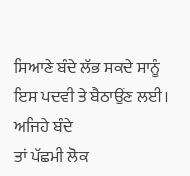ਸਿਆਣੇ ਬੰਦੇ ਲੱਭ ਸਕਦੇ ਸਾਨੂੰ
ਇਸ ਪਦਵੀ ਤੇ ਬੈਠਾਉਂਣ ਲਈ। ਅਜਿਹੇ ਬੰਦੇ
ਤਾਂ ਪੱਛਮੀ ਲੋਕ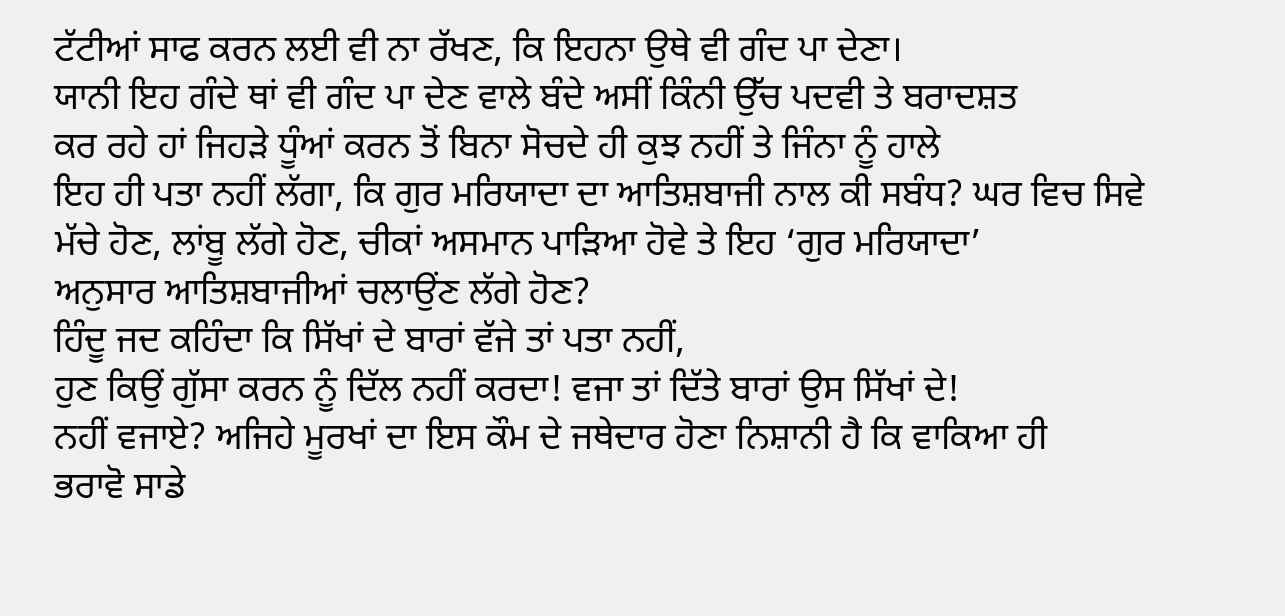ਟੱਟੀਆਂ ਸਾਫ ਕਰਨ ਲਈ ਵੀ ਨਾ ਰੱਖਣ, ਕਿ ਇਹਨਾ ਉਥੇ ਵੀ ਗੰਦ ਪਾ ਦੇਣਾ।
ਯਾਨੀ ਇਹ ਗੰਦੇ ਥਾਂ ਵੀ ਗੰਦ ਪਾ ਦੇਣ ਵਾਲੇ ਬੰਦੇ ਅਸੀਂ ਕਿੰਨੀ ਉੱਚ ਪਦਵੀ ਤੇ ਬਰਾਦਸ਼ਤ
ਕਰ ਰਹੇ ਹਾਂ ਜਿਹੜੇ ਧੂੰਆਂ ਕਰਨ ਤੋਂ ਬਿਨਾ ਸੋਚਦੇ ਹੀ ਕੁਝ ਨਹੀਂ ਤੇ ਜਿੰਨਾ ਨੂੰ ਹਾਲੇ
ਇਹ ਹੀ ਪਤਾ ਨਹੀਂ ਲੱਗਾ, ਕਿ ਗੁਰ ਮਰਿਯਾਦਾ ਦਾ ਆਤਿਸ਼ਬਾਜੀ ਨਾਲ ਕੀ ਸਬੰਧ? ਘਰ ਵਿਚ ਸਿਵੇ
ਮੱਚੇ ਹੋਣ, ਲਾਂਬੂ ਲੱਗੇ ਹੋਣ, ਚੀਕਾਂ ਅਸਮਾਨ ਪਾੜਿਆ ਹੋਵੇ ਤੇ ਇਹ ‘ਗੁਰ ਮਰਿਯਾਦਾ’
ਅਨੁਸਾਰ ਆਤਿਸ਼ਬਾਜੀਆਂ ਚਲਾਉਂਣ ਲੱਗੇ ਹੋਣ?
ਹਿੰਦੂ ਜਦ ਕਹਿੰਦਾ ਕਿ ਸਿੱਖਾਂ ਦੇ ਬਾਰਾਂ ਵੱਜੇ ਤਾਂ ਪਤਾ ਨਹੀਂ,
ਹੁਣ ਕਿਉਂ ਗੁੱਸਾ ਕਰਨ ਨੂੰ ਦਿੱਲ ਨਹੀਂ ਕਰਦਾ! ਵਜਾ ਤਾਂ ਦਿੱਤੇ ਬਾਰਾਂ ਉਸ ਸਿੱਖਾਂ ਦੇ!
ਨਹੀਂ ਵਜਾਏ? ਅਜਿਹੇ ਮੂਰਖਾਂ ਦਾ ਇਸ ਕੌਮ ਦੇ ਜਥੇਦਾਰ ਹੋਣਾ ਨਿਸ਼ਾਨੀ ਹੈ ਕਿ ਵਾਕਿਆ ਹੀ
ਭਰਾਵੋ ਸਾਡੇ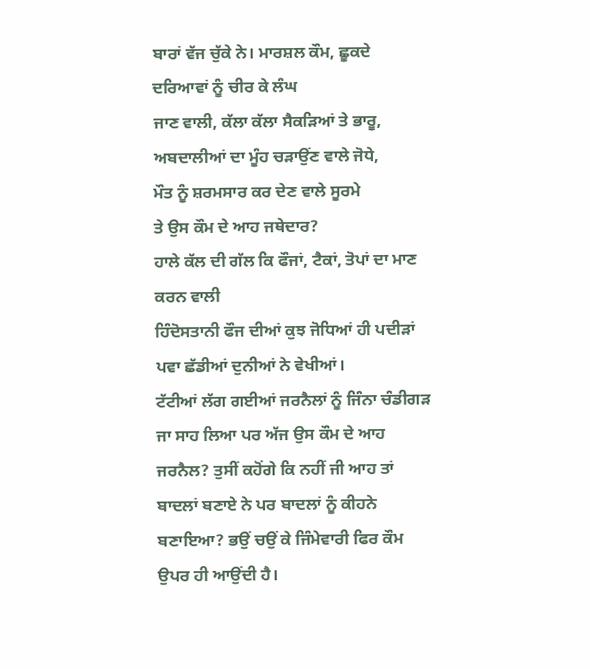ਬਾਰਾਂ ਵੱਜ ਚੁੱਕੇ ਨੇ। ਮਾਰਸ਼ਲ ਕੌਮ, ਛੂਕਦੇ ਦਰਿਆਵਾਂ ਨੂੰ ਚੀਰ ਕੇ ਲੰਘ
ਜਾਣ ਵਾਲੀ, ਕੱਲਾ ਕੱਲਾ ਸੈਕੜਿਆਂ ਤੇ ਭਾਰੂ, ਅਬਦਾਲੀਆਂ ਦਾ ਮੂੰਹ ਚੜਾਉਂਣ ਵਾਲੇ ਜੋਧੇ,
ਮੌਤ ਨੂੰ ਸ਼ਰਮਸਾਰ ਕਰ ਦੇਣ ਵਾਲੇ ਸੂਰਮੇ
ਤੇ ਉਸ ਕੌਮ ਦੇ ਆਹ ਜਥੇਦਾਰ?
ਹਾਲੇ ਕੱਲ ਦੀ ਗੱਲ ਕਿ ਫੌਜਾਂ, ਟੈਕਾਂ, ਤੋਪਾਂ ਦਾ ਮਾਣ ਕਰਨ ਵਾਲੀ
ਹਿੰਦੋਸਤਾਨੀ ਫੌਜ ਦੀਆਂ ਕੁਝ ਜੋਧਿਆਂ ਹੀ ਪਦੀੜਾਂ ਪਵਾ ਛੱਡੀਆਂ ਦੁਨੀਆਂ ਨੇ ਵੇਖੀਆਂ।
ਟੱਟੀਆਂ ਲੱਗ ਗਈਆਂ ਜਰਨੈਲਾਂ ਨੂੰ ਜਿੰਨਾ ਚੰਡੀਗੜ ਜਾ ਸਾਹ ਲਿਆ ਪਰ ਅੱਜ ਉਸ ਕੌਮ ਦੇ ਆਹ
ਜਰਨੈਲ? ਤੁਸੀਂ ਕਹੋਂਗੇ ਕਿ ਨਹੀਂ ਜੀ ਆਹ ਤਾਂ ਬਾਦਲਾਂ ਬਣਾਏ ਨੇ ਪਰ ਬਾਦਲਾਂ ਨੂੰ ਕੀਹਨੇ
ਬਣਾਇਆ? ਭਉਂ ਚਉਂ ਕੇ ਜਿੰਮੇਵਾਰੀ ਫਿਰ ਕੌਮ ਉਪਰ ਹੀ ਆਉਂਦੀ ਹੈ।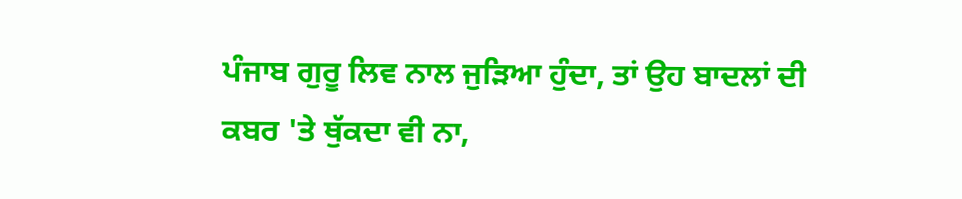ਪੰਜਾਬ ਗੁਰੂ ਲਿਵ ਨਾਲ ਜੁੜਿਆ ਹੁੰਦਾ, ਤਾਂ ਉਹ ਬਾਦਲਾਂ ਦੀ
ਕਬਰ 'ਤੇ ਥੁੱਕਦਾ ਵੀ ਨਾ,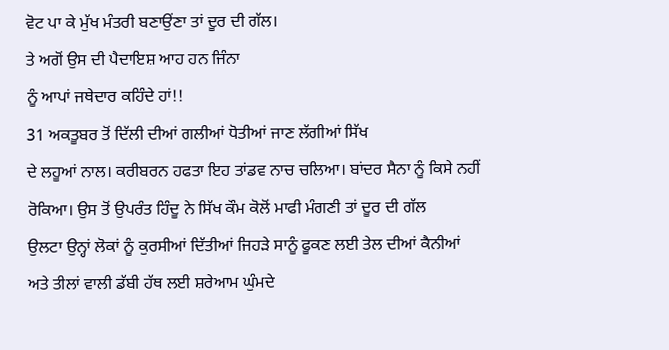ਵੋਟ ਪਾ ਕੇ ਮੁੱਖ ਮੰਤਰੀ ਬਣਾਉਂਣਾ ਤਾਂ ਦੂਰ ਦੀ ਗੱਲ।
ਤੇ ਅਗੋਂ ਉਸ ਦੀ ਪੈਦਾਇਸ਼ ਆਹ ਹਨ ਜਿੰਨਾ
ਨੂੰ ਆਪਾਂ ਜਥੇਦਾਰ ਕਹਿੰਦੇ ਹਾਂ!!
31 ਅਕਤੂਬਰ ਤੋਂ ਦਿੱਲੀ ਦੀਆਂ ਗਲੀਆਂ ਧੋਤੀਆਂ ਜਾਣ ਲੱਗੀਆਂ ਸਿੱਖ
ਦੇ ਲਹੂਆਂ ਨਾਲ। ਕਰੀਬਰਨ ਹਫਤਾ ਇਹ ਤਾਂਡਵ ਨਾਚ ਚਲਿਆ। ਬਾਂਦਰ ਸੈਨਾ ਨੂੰ ਕਿਸੇ ਨਹੀਂ
ਰੋਕਿਆ। ਉਸ ਤੋਂ ਉਪਰੰਤ ਹਿੰਦੂ ਨੇ ਸਿੱਖ ਕੌਮ ਕੋਲੋਂ ਮਾਫੀ ਮੰਗਣੀ ਤਾਂ ਦੂਰ ਦੀ ਗੱਲ
ਉਲਟਾ ਉਨ੍ਹਾਂ ਲੋਕਾਂ ਨੂੰ ਕੁਰਸੀਆਂ ਦਿੱਤੀਆਂ ਜਿਹੜੇ ਸਾਨੂੰ ਫੂਕਣ ਲਈ ਤੇਲ ਦੀਆਂ ਕੈਨੀਆਂ
ਅਤੇ ਤੀਲਾਂ ਵਾਲੀ ਡੱਬੀ ਹੱਥ ਲਈ ਸ਼ਰੇਆਮ ਘੁੰਮਦੇ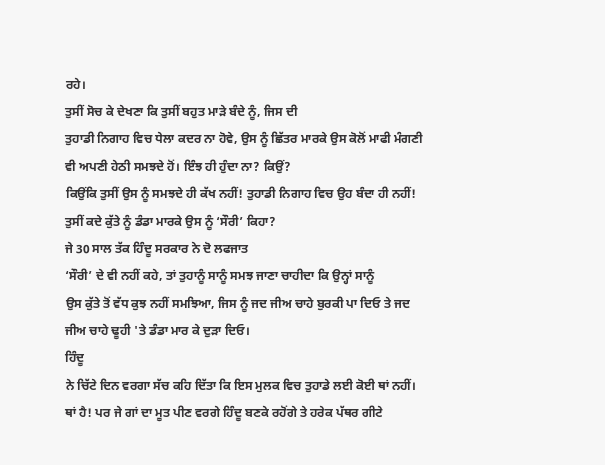ਰਹੇ।
ਤੁਸੀਂ ਸੋਚ ਕੇ ਦੇਖਣਾ ਕਿ ਤੁਸੀਂ ਬਹੁਤ ਮਾੜੇ ਬੰਦੇ ਨੂੰ, ਜਿਸ ਦੀ
ਤੁਹਾਡੀ ਨਿਗਾਹ ਵਿਚ ਧੇਲਾ ਕਦਰ ਨਾ ਹੋਵੇ, ਉਸ ਨੂੰ ਛਿੱਤਰ ਮਾਰਕੇ ਉਸ ਕੋਲੋਂ ਮਾਫੀ ਮੰਗਣੀ
ਵੀ ਅਪਣੀ ਹੇਠੀ ਸਮਝਦੇ ਹੋਂ। ਇੰਝ ਹੀ ਹੁੰਦਾ ਨਾ? ਕਿਉਂ?
ਕਿਉਂਕਿ ਤੁਸੀਂ ਉਸ ਨੂੰ ਸਮਝਦੇ ਹੀ ਕੱਖ ਨਹੀਂ! ਤੁਹਾਡੀ ਨਿਗਾਹ ਵਿਚ ਉਹ ਬੰਦਾ ਹੀ ਨਹੀਂ!
ਤੁਸੀਂ ਕਦੇ ਕੁੱਤੇ ਨੂੰ ਡੰਡਾ ਮਾਰਕੇ ਉਸ ਨੂੰ ‘ਸੌਰੀ’ ਕਿਹਾ?
ਜੇ 30 ਸਾਲ ਤੱਕ ਹਿੰਦੂ ਸਰਕਾਰ ਨੇ ਦੋ ਲਫਜਾਤ
‘ਸੌਰੀ’ ਦੇ ਵੀ ਨਹੀਂ ਕਹੇ, ਤਾਂ ਤੁਹਾਨੂੰ ਸਾਨੂੰ ਸਮਝ ਜਾਣਾ ਚਾਹੀਦਾ ਕਿ ਉਨ੍ਹਾਂ ਸਾਨੂੰ
ਉਸ ਕੁੱਤੇ ਤੋਂ ਵੱਧ ਕੁਝ ਨਹੀਂ ਸਮਝਿਆ, ਜਿਸ ਨੂੰ ਜਦ ਜੀਅ ਚਾਹੇ ਬੁਰਕੀ ਪਾ ਦਿਓ ਤੇ ਜਦ
ਜੀਅ ਚਾਹੇ ਢੂਹੀ 'ਤੇ ਡੰਡਾ ਮਾਰ ਕੇ ਦੁੜਾ ਦਿਓ।
ਹਿੰਦੂ
ਨੇ ਚਿੱਟੇ ਦਿਨ ਵਰਗਾ ਸੱਚ ਕਹਿ ਦਿੱਤਾ ਕਿ ਇਸ ਮੁਲਕ ਵਿਚ ਤੁਹਾਡੇ ਲਈ ਕੋਈ ਥਾਂ ਨਹੀਂ।
ਥਾਂ ਹੈ! ਪਰ ਜੇ ਗਾਂ ਦਾ ਮੂਤ ਪੀਣ ਵਰਗੇ ਹਿੰਦੂ ਬਣਕੇ ਰਹੋਂਗੇ ਤੇ ਹਰੇਕ ਪੱਥਰ ਗੀਟੇ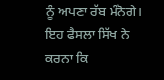ਨੂੰ ਅਪਣਾ ਰੱਬ ਮੰਨੋਗੇ। ਇਹ ਫੈਸਲਾ ਸਿੱਖ ਨੇ ਕਰਨਾ ਕਿ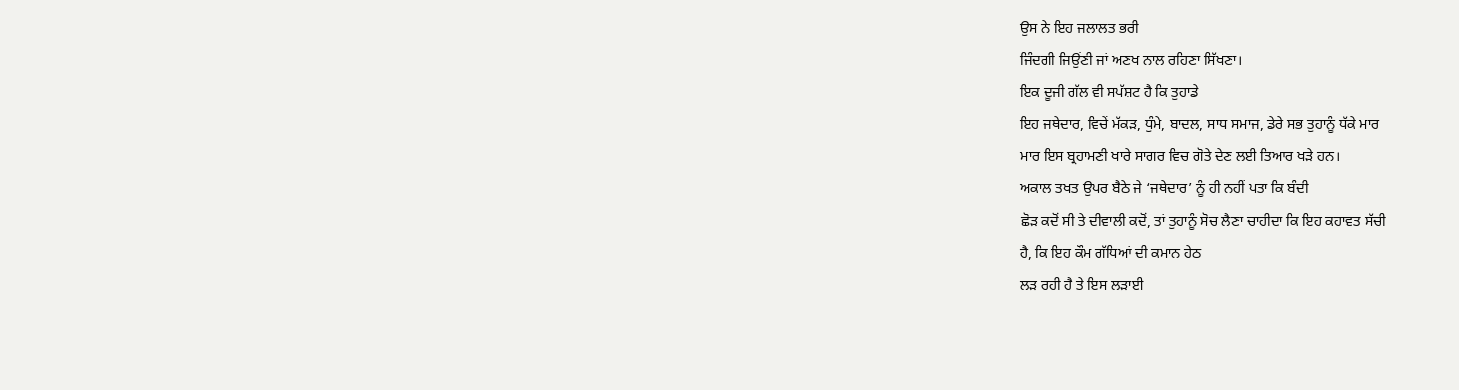ਉਸ ਨੇ ਇਹ ਜਲਾਲਤ ਭਰੀ
ਜਿੰਦਗੀ ਜਿਉਂਣੀ ਜਾਂ ਅਣਖ ਨਾਲ ਰਹਿਣਾ ਸਿੱਖਣਾ।
ਇਕ ਦੂਜੀ ਗੱਲ ਵੀ ਸਪੱਸ਼ਟ ਹੈ ਕਿ ਤੁਹਾਡੇ
ਇਹ ਜਥੇਦਾਰ, ਵਿਚੇਂ ਮੱਕੜ, ਧੁੰਮੇ, ਬਾਦਲ, ਸਾਧ ਸਮਾਜ, ਡੇਰੇ ਸਭ ਤੁਹਾਨੂੰ ਧੱਕੇ ਮਾਰ
ਮਾਰ ਇਸ ਬ੍ਰਹਾਮਣੀ ਖਾਰੇ ਸਾਗਰ ਵਿਚ ਗੋਤੇ ਦੇਣ ਲਈ ਤਿਆਰ ਖੜੇ ਹਨ।
ਅਕਾਲ ਤਖਤ ਉਪਰ ਬੈਠੇ ਜੇ ‘ਜਥੇਦਾਰ’ ਨੂੰ ਹੀ ਨਹੀਂ ਪਤਾ ਕਿ ਬੰਦੀ
ਛੋੜ ਕਦੋਂ ਸੀ ਤੇ ਦੀਵਾਲੀ ਕਦੋਂ, ਤਾਂ ਤੁਹਾਨੂੰ ਸੋਚ ਲੈਣਾ ਚਾਹੀਦਾ ਕਿ ਇਹ ਕਹਾਵਤ ਸੱਚੀ
ਹੈ, ਕਿ ਇਹ ਕੌਮ ਗੱਧਿਆਂ ਦੀ ਕਮਾਨ ਹੇਠ
ਲੜ ਰਹੀ ਹੈ ਤੇ ਇਸ ਲੜਾਈ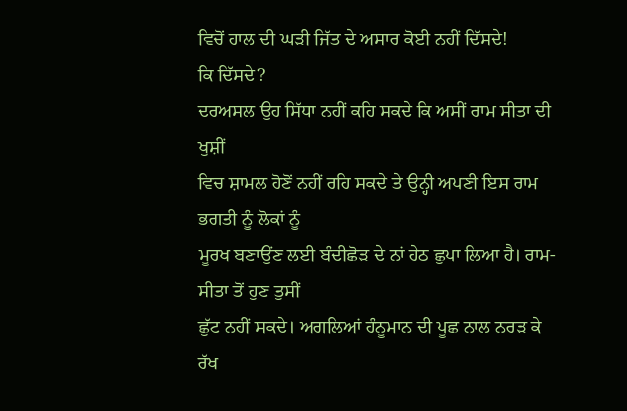ਵਿਚੋਂ ਹਾਲ ਦੀ ਘੜੀ ਜਿੱਤ ਦੇ ਅਸਾਰ ਕੋਈ ਨਹੀਂ ਦਿੱਸਦੇ!
ਕਿ ਦਿੱਸਦੇ?
ਦਰਅਸਲ ਉਹ ਸਿੱਧਾ ਨਹੀਂ ਕਹਿ ਸਕਦੇ ਕਿ ਅਸੀਂ ਰਾਮ ਸੀਤਾ ਦੀ ਖੁਸ਼ੀਂ
ਵਿਚ ਸ਼ਾਮਲ ਹੋਣੋਂ ਨਹੀਂ ਰਹਿ ਸਕਦੇ ਤੇ ਉਨ੍ਹੀ ਅਪਣੀ ਇਸ ਰਾਮ ਭਗਤੀ ਨੂੰ ਲੋਕਾਂ ਨੂੰ
ਮੂਰਖ ਬਣਾਉਂਣ ਲਈ ਬੰਦੀਛੋੜ ਦੇ ਨਾਂ ਹੇਠ ਛੁਪਾ ਲਿਆ ਹੈ। ਰਾਮ-ਸੀਤਾ ਤੋਂ ਹੁਣ ਤੁਸੀਂ
ਛੁੱਟ ਨਹੀਂ ਸਕਦੇ। ਅਗਲਿਆਂ ਹੰਨੂਮਾਨ ਦੀ ਪੂਛ ਨਾਲ ਨਰੜ ਕੇ ਰੱਖ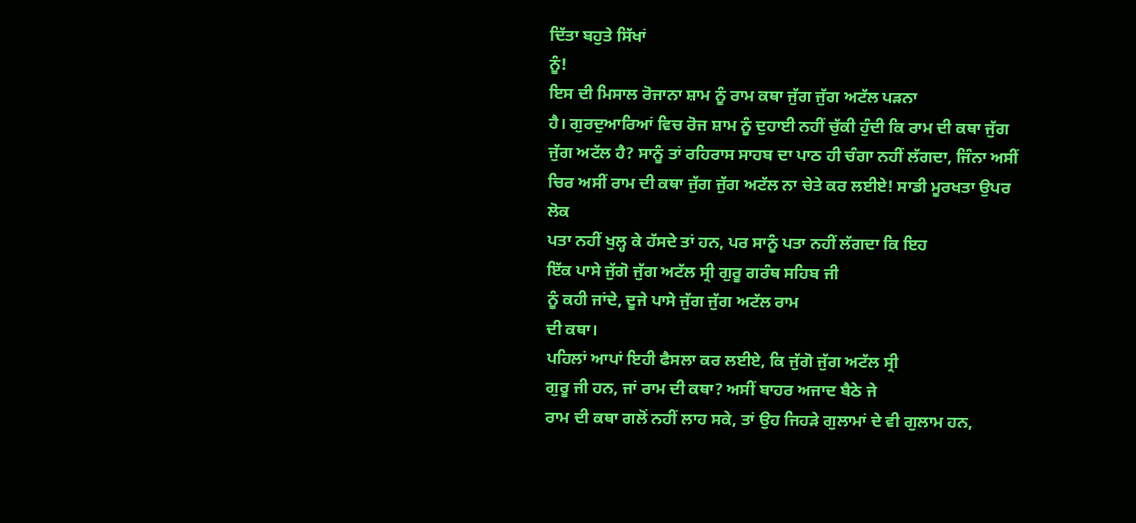ਦਿੱਤਾ ਬਹੁਤੇ ਸਿੱਖਾਂ
ਨੂੰ!
ਇਸ ਦੀ ਮਿਸਾਲ ਰੋਜਾਨਾ ਸ਼ਾਮ ਨੂੰ ਰਾਮ ਕਥਾ ਜੁੱਗ ਜੁੱਗ ਅਟੱਲ ਪੜਨਾ
ਹੈ। ਗੁਰਦੁਆਰਿਆਂ ਵਿਚ ਰੋਜ ਸ਼ਾਮ ਨੂੰ ਦੁਹਾਈ ਨਹੀਂ ਚੁੱਕੀ ਹੁੰਦੀ ਕਿ ਰਾਮ ਦੀ ਕਥਾ ਜੁੱਗ
ਜੁੱਗ ਅਟੱਲ ਹੈ? ਸਾਨੂੰ ਤਾਂ ਰਹਿਰਾਸ ਸਾਹਬ ਦਾ ਪਾਠ ਹੀ ਚੰਗਾ ਨਹੀਂ ਲੱਗਦਾ, ਜਿੰਨਾ ਅਸੀਂ
ਚਿਰ ਅਸੀਂ ਰਾਮ ਦੀ ਕਥਾ ਜੁੱਗ ਜੁੱਗ ਅਟੱਲ ਨਾ ਚੇਤੇ ਕਰ ਲਈਏ! ਸਾਡੀ ਮੂਰਖਤਾ ਉਪਰ ਲੋਕ
ਪਤਾ ਨਹੀਂ ਖੁਲ੍ਹ ਕੇ ਹੱਸਦੇ ਤਾਂ ਹਨ, ਪਰ ਸਾਨੂੰ ਪਤਾ ਨਹੀਂ ਲੱਗਦਾ ਕਿ ਇਹ
ਇੱਕ ਪਾਸੇ ਜੁੱਗੋ ਜੁੱਗ ਅਟੱਲ ਸ੍ਰੀ ਗੁਰੂ ਗਰੰਥ ਸਹਿਬ ਜੀ
ਨੂੰ ਕਹੀ ਜਾਂਦੇ, ਦੂਜੇ ਪਾਸੇ ਜੁੱਗ ਜੁੱਗ ਅਟੱਲ ਰਾਮ
ਦੀ ਕਥਾ।
ਪਹਿਲਾਂ ਆਪਾਂ ਇਹੀ ਫੈਸਲਾ ਕਰ ਲਈਏ, ਕਿ ਜੁੱਗੋ ਜੁੱਗ ਅਟੱਲ ਸ੍ਰੀ
ਗੁਰੂ ਜੀ ਹਨ, ਜਾਂ ਰਾਮ ਦੀ ਕਥਾ? ਅਸੀਂ ਬਾਹਰ ਅਜਾਦ ਬੈਠੇ ਜੇ
ਰਾਮ ਦੀ ਕਥਾ ਗਲੋਂ ਨਹੀਂ ਲਾਹ ਸਕੇ, ਤਾਂ ਉਹ ਜਿਹੜੇ ਗੁਲਾਮਾਂ ਦੇ ਵੀ ਗੁਲਾਮ ਹਨ,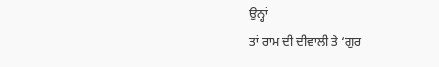ਉਨ੍ਹਾਂ
ਤਾਂ ਰਾਮ ਦੀ ਦੀਵਾਲੀ ਤੇ ‘ਗੁਰ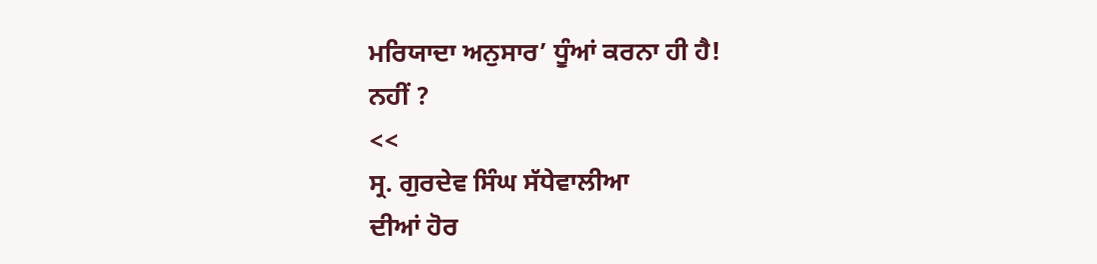ਮਰਿਯਾਦਾ ਅਨੁਸਾਰ’ ਧੂੰਆਂ ਕਰਨਾ ਹੀ ਹੈ!
ਨਹੀਂ ?
<<
ਸ੍ਰ. ਗੁਰਦੇਵ ਸਿੰਘ ਸੱਧੇਵਾਲੀਆ
ਦੀਆਂ ਹੋਰ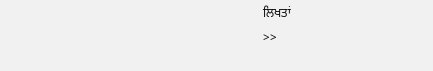ਲਿਖਤਾਂ
>>